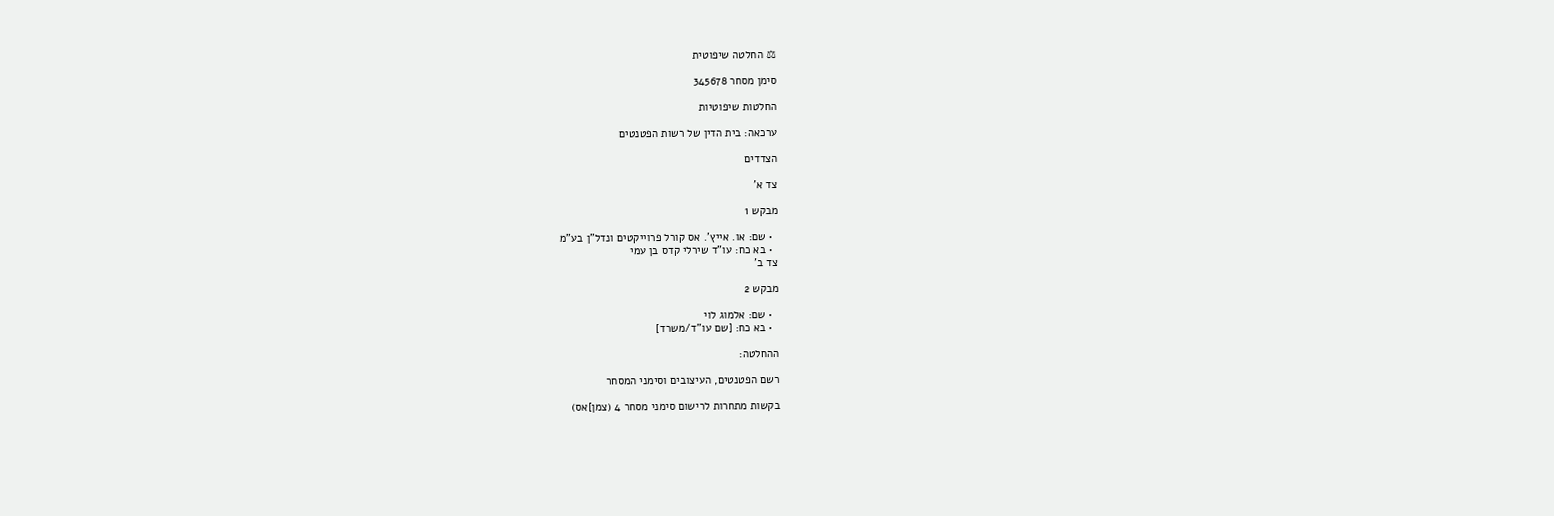⚖ החלטה שיפוטית

סימן מסחר 345678

החלטות שיפוטיות

ערכאה: בית הדין של רשות הפטנטים

הצדדים

צד א'

מבקש 1

  • שם: או. אייץ'. אס קורל פרוייקטים ונדל"ן בע"מ
  • בא כח: עו"ד שירלי קדס בן עמי
צד ב'

מבקש 2

  • שם: אלמוג לוי
  • בא כח: [שם עו"ד/משרד]

ההחלטה:

רשם הפטנטים, העיצובים וסימני המסחר

בקשות מתחרות לרישום סימני מסחר 4 (צמן]אס)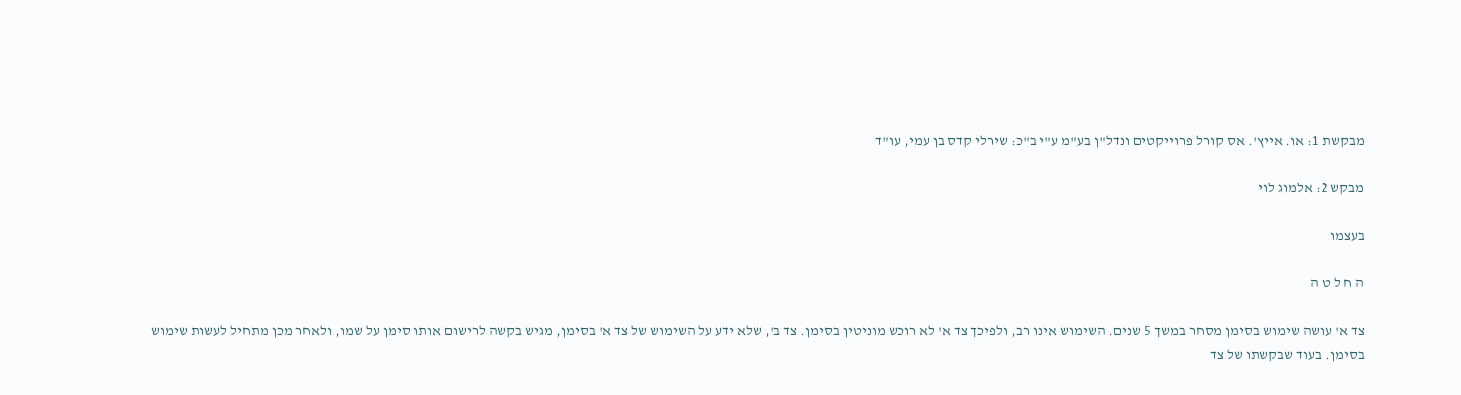מבקשת 1: או. אייץ'. אס קורל פרוייקטים ונדל"ן בע"מ ע"י ב"כ: שירלי קדס בן עמי, עו"ד

מבקש 2: אלמוג לוי

בעצמו

ה ח ל ט ה

צד א' עושה שימוש בסימן מסחר במשך 5 שנים. השימוש אינו רב, ולפיכך צד א' לא רוכש מוניטין בסימן. צד ב', שלא ידע על השימוש של צד א' בסימן, מגיש בקשה לרישום אותו סימן על שמו, ולאחר מכן מתחיל לעשות שימוש בסימן. בעוד שבקשתו של צד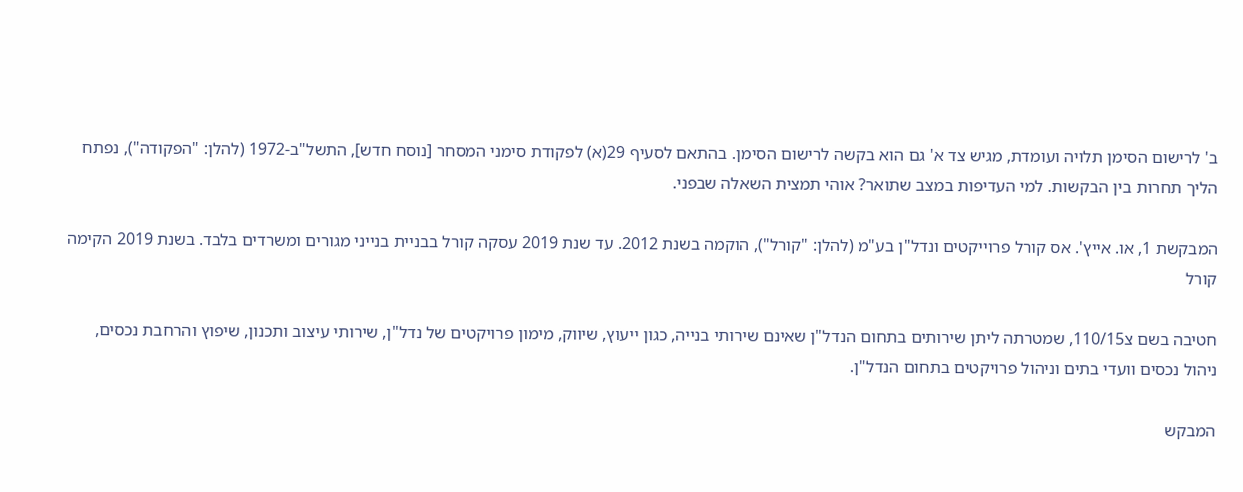ב' לרישום הסימן תלויה ועומדת, מגיש צד א' גם הוא בקשה לרישום הסימן. בהתאם לסעיף 29(א) לפקודת סימני המסחר [נוסח חדש], התשל"ב-1972 (להלן: "הפקודה"), נפתח הליך תחרות בין הבקשות. למי העדיפות במצב שתואר? אוהי תמצית השאלה שבפני.

המבקשת 1, או. אייץ'. אס קורל פרוייקטים ונדל"ן בע"מ (להלן: "קורל"), הוקמה בשנת 2012. עד שנת 2019 עסקה קורל בבניית בנייני מגורים ומשרדים בלבד. בשנת 2019 הקימה קורל

חטיבה בשם צ110/15, שמטרתה ליתן שירותים בתחום הנדל"ן שאינם שירותי בנייה, כגון ייעוץ, שיווק, מימון פרויקטים של נדל"ן, שירותי עיצוב ותכנון, שיפוץ והרחבת נכסים, ניהול נכסים וועדי בתים וניהול פרויקטים בתחום הנדל"ן.

המבקש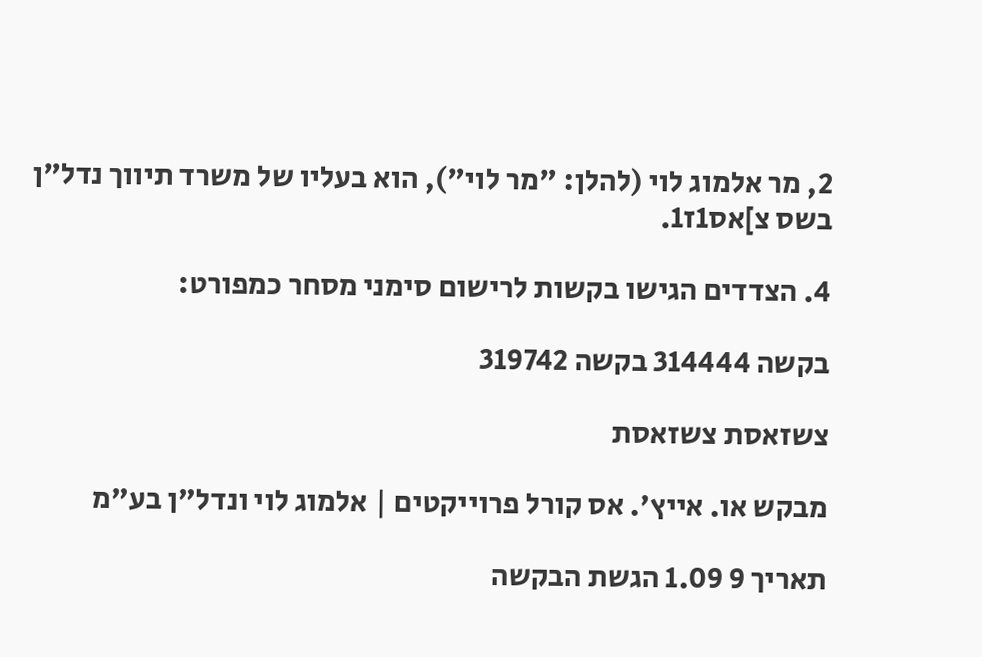2, מר אלמוג לוי (להלן: "מר לוי"), הוא בעליו של משרד תיווך נדל"ן בשס צ]אס1ז1.

4. הצדדים הגישו בקשות לרישום סימני מסחר כמפורט:

בקשה 314444 בקשה 319742

צשזאסת צשזאסת

מבקש או. אייץ'. אס קורל פרוייקטים | אלמוג לוי ונדל"ן בע"מ

תאריך 9 1.09 הגשת הבקשה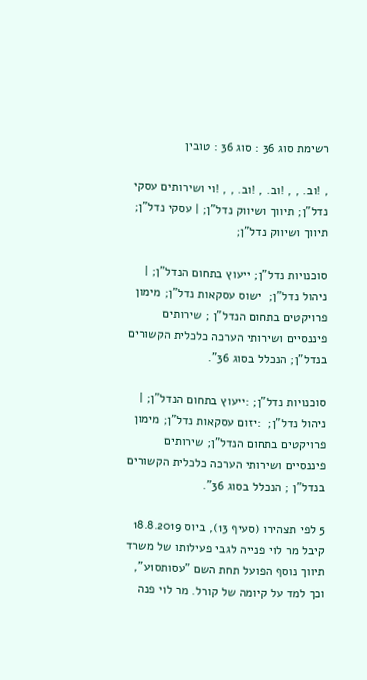רשימת סוג 36 : סוג 36 : טובין

, !וב. , , !וב. , !וב. , , !וי ושירותים עסקי נדל"ן; תיווך ושיווק נדל"ן; | עסקי נדל"ן; תיווך ושיווק נדל"ן;

סוכנויות נדל"ן; ייעוץ בתחום הנדל"ן; | ניהול נדל"ן;  ישוס עסקאות נדל"ן; מימון פרויקטים בתחום הנדל"ן ; שירותים פיננסיים ושירותי הערכה כלכלית הקשורים בנדל"ן; הנכלל בסוג 36".

סוכנויות נדל"ן; :ייעוץ בתחום הנדל"ן; | ניהול נדל"ן;  :יזום עסקאות נדל"ן; מימון פרויקטים בתחום הנדל"ן; שירותים פיננסיים ושירותי הערכה כלכלית הקשורים בנדל"ן ; הנכלל בסוג 36".

5 לפי תצהירו (סעיף 13), ביוס 18.8.2019 קיבל מר לוי פנייה לגבי פעילותו של משרד תיווך נוסף הפועל תחת השם "עסותס1ע", וכך למד על קיומה של קורל. מר לוי פנה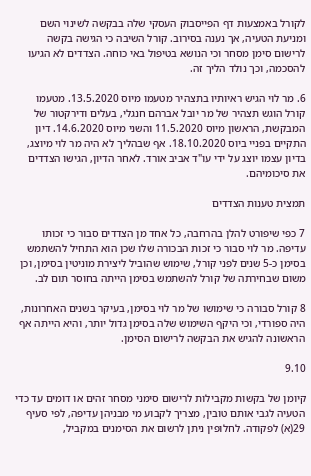לקורל באמצעות דף הפייסבוק העסקי שלה בבקשה לשינוי השם ומניעת הטעיה, אך נענה בסירוב. קורל השיבה כי הגישה בקשה לרישום סימן מסחר וכי הנושא בטיפול באי כוחה. הצדדים לא הגיעו להסכמה, וכך נולד הליך זה.

6. מר לוי הגיש ראיותיו בתצהיר מטעמו מיוס 13.5.2020. מטעמו קורל הוגש תצהיר של מר יובל אברהם חנגלי, בעלים ודירקטור של המבקשת, הראשון מיוס 11.5.2020 והשני מיוס 14.6.2020. דיון התקיים בפניי ביוס 18.10.2020. אף שבהליך לא היה מר לוי מיוצג, בדיון עצמו יוצג על ידי עו"ד אביב אורד. לאחר הדיון, הגישו הצדדים את סיכומיהם.

תמצית טענות הצדדים

7 כפי שיפורט להלן בהרחבה, כל אחד מן הצדדים סבור כי זכותו עדיפה. מר לוי סבור כי זכות הבכורה שלו שכן הוא התחיל להשתמש בסימן כ-5 שנים לפני קורל, שימוש שהוביל ליצירת מוניטין בסימן, וכן משום שבחירתה של קורל להשתמש בסימן הייתה בחוסר תום לב.

8 קורל סבורה כי שימושו של מר לוי בסימן, בעיקר בשנים האחרונות, היה ספורדי, וכי היקף השימוש שלה בסימן גדול יותר, והיא הייתה אף הראשונה להגיש את הבקשה לרישום הסימן.

9.10

קיומן של בקשות מקבילות לרישום סימני מסחר זהים או דומים עד כדי הטעיה לגבי אותם טובין, מצריך לקבוע מי מבניהן עדיפה, לפי סעיף 29(א) לפקודה. לחלופין ניתן לרשום את הסימנים במקביל,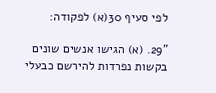לפי סעיף 30(א) לפקודה:

"29. (א) הגישו אנשים שונים בקשות נפרדות להירשם כבעלי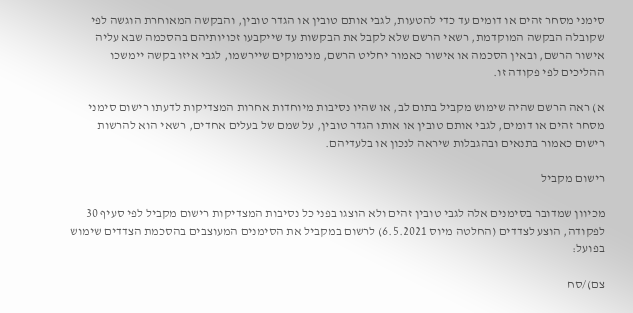סימני מסחר זהים או דומים עד כדי להטעות, לגבי אותם טובין או הגדר טובין, והבקשה המאוחרת הוגשה לפי שקובלה הבקשה המוקדמת, רשאי הרשם שלא לקבל את הבקשות עד שייקבעו זכויותיהם בהסכמה שבא עליה אישור הרשם, ובאין הסכמה או אישור כאמור יחליט הרשם, מנימוקים שיירשמו, לגבי איזו בקשה יימשכו ההליכים לפי פקודה זו.

א) ראה הרשם שהיה שימוש מקביל בתום לב, או שהיו נסיבות מיוחדות אחרות המצדיקות לדעתו רישום סימני מסחר זהים או דומים, לגבי אותם טובין או אותו הגדר טובין, על שמם של בעלים אחדים, רשאי הוא להרשות רישום כאמור בתנאים ובהגבלות שיראה לנכון או בלעדיהם.

רישום מקביל

מכיוון שמדובר בסימנים אלה לגבי טובין זהים ולא הוצגו בפני כל נסיבות המצדיקות רישום מקביל לפי סעיף 30 לפקודה, הוצע לצדדים (החלטה מיוס 6.5.2021) לרשום במקביל את הסימנים המעוצבים בהסכמת הצדדים שימוש בפועל:

צם)/סח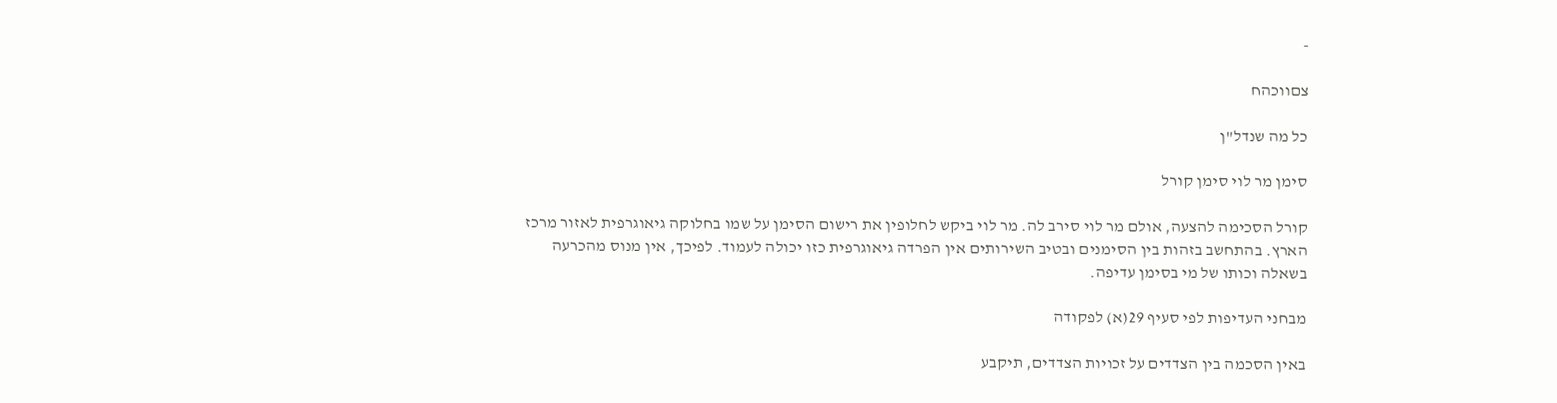-

צםווכהח

כל מה שנדל"ן

סימן מר לוי סימן קורל

קורל הסכימה להצעה, אולם מר לוי סירב לה. מר לוי ביקש לחלופין את רישום הסימן על שמו בחלוקה גיאוגרפית לאזור מרכז הארץ. בהתחשב בזהות בין הסימנים ובטיב השירותים אין הפרדה גיאוגרפית כזו יכולה לעמוד. לפיכך, אין מנוס מהכרעה בשאלה וכותו של מי בסימן עדיפה.

מבחני העדיפות לפי סעיף 29(א) לפקודה

באין הסכמה בין הצדדים על זכויות הצדדים, תיקבע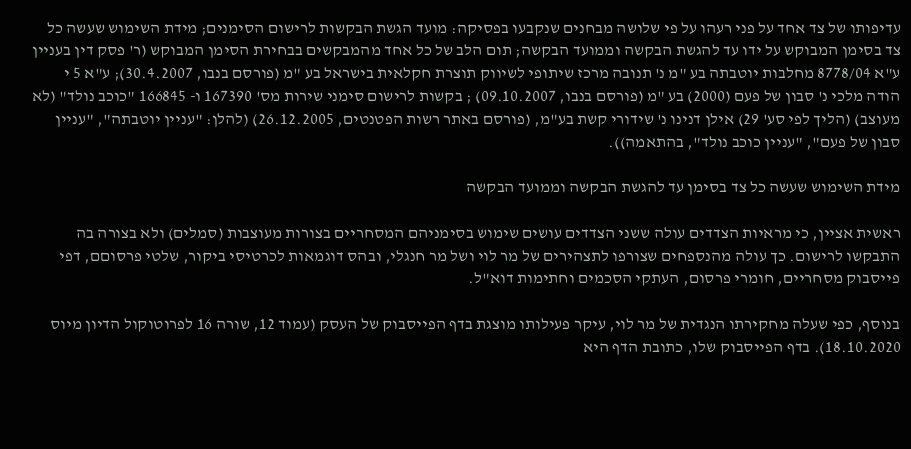עדיפותו של צד אחד על פני רעהו על פי שלושה מבחנים שנקבעו בפסיקה: מועד הגשת הבקשות לרישום הסימנים; מידת השימוש שעשה כל צד בסימן המבוקש על ידו עד להגשת הבקשה וממועד הבקשה; תום הלב של כל אחד מהמבקשים בבחירת הסימן המבוקש (ר' פסק דין בעניין ע"א 8778/04 מחלבות יוטבתה בע "מ נ' תנובה מרכז שיתופי לשיווק תוצרת חקלאית בישראל בע "מ (פורסם בנבו, 30.4.2007); ע"א 5 י הודה מלכי נ' סבון של פעם (2000) בע "מ (פורסם בנבו, 09.10.2007) ; בקשות לרישום סימני שירות מס' 167390 ו- 166845 "כוכב נולד" (לא מעוצב) (הליך לפי סע' 29) אילן דנינו נ' שידורי קשת בע"מ, (פורסם באתר רשות הפטנטים, 26.12.2005) (להלן: "עניין יוטבתה", "עניין סבון של פעם", "עניין כוכב נולד", בהתאמה)).

מידת השימוש שעשה כל צד בסימן עד להגשת הבקשה וממועד הבקשה

ראשית אציין, כי מראיות הצדדים עולה ששני הצדדים עושים שימוש בסימניהם המסחריים בצורות מעוצבות (סמלים) ולא בצורה בה התבקשו לרישום. כך עולה מהנספחים שצורפו לתצהירים של מר לוי ושל מר חנגלי, ובהס דוגמאות לכרטיסי ביקור, שלטי פרסוםם, דפי פייסבוק מסחריים, חומרי פרסום, העתקי הסכמים וחתימות דוא"ל.

בנוסף, כפי שעלה מחקירתו הנגדית של מר לוי, עיקר פעילותו מוצגת בדף הפייסבוק של העסק (עמוד 12, שורה 16 לפרוטוקול הדיון מיוס 18.10.2020). בדף הפייסבוק שלו, כתובת הדף היא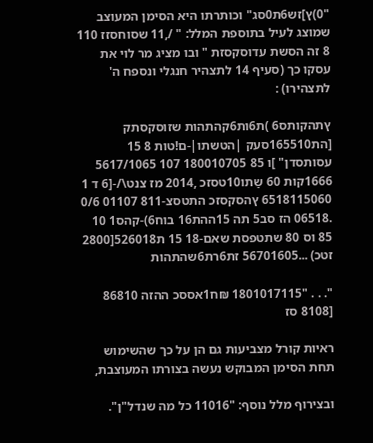"0)ץ]זש6ת0סג" וכותרתו היא הסימן המעוצב שמוצג לעיל בתוספת המלל: " /,11 שסוחסזז 110 8 זה הסשת עדוסקסזת " ובו מציג מר לוי את עסקו כך (סעיף 14 לתצהיר חנגלי ונספח ה' לתצהירו) :

ץתהקותס6 )ת6ות6קהתהות שזוסקסתק [הת165510סעק |הטשתו|-ם!טות 8 15 עסותסדן" ]ו 85 180010705 107 5617/1065 1666קות 60 שַתו10טסזכ ,2014 מז צנט\/-[6 ד 1 6518115060 ץהסקסזכ התטסצ-811 01107 0/6 .06518 הז סב5 תה 15ההת16 בוח6)-קהס1 10 85 וס 80 שתטפסת שאם-18 15 ת526018[2800 זטכ) ...56701605 זת6רת6שהתהות

". . . "1801017115 ₪ח1אססכ ההזה 86810 [8108 סז

ראיות קורל מצביעות גם הן על כך שהשימוש תחת הסימן המבוקש נעשה בצורתו המעוצבת,

ובצירוף מלל נוסף: "11016 כל מה שנדל"ן".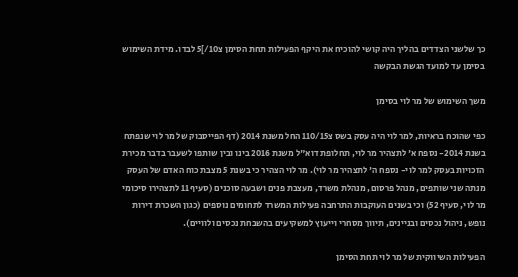כך שלשני הצדדים בהליך היה קושי להוכיח את היקף הפעילות תחת הסימן צ10/]5 לבדו. מידת השימוש בסימן עד למועד הגשת הבקשה

משך השימוש של מר לוי בסימן

כפי שהוכח בראיות, למר לוי היה עסק בשס צ110/15 החל משנת 2014 (דף הפייסבוק של מר לוי שנפתח בשנת 2014- נספח א' לתצהיר מר לוי, תחלופת דוא"ל משנת 2016 בינו ובין שותפו לשעבר בדבר מכירת הזכויות בעסק למר לוי- נספח ה' לתצהיר מר לוי). מר לוי הצהיר כי בשנת 5 מצבת כוח האדם של העסק מנתה שני שותפים, מנהל פרסום, מנהלת משרד, מעצבת פנים ושבעה סוכנים (סעיף 11 לתצהירו סיכומי מר לוי, סעיף 52) וכי בשנים העוקבות התרחבה פעילות המשרד לתחומים נוספים (כגון השכרת דירות נופש, ניהול נכסים ובניינים, תיווך מסחרי וייעוץ למשקיעים בהשבחת נכסים ולוויים).

הפעילות השיווקית של מר לוי תחת הסימן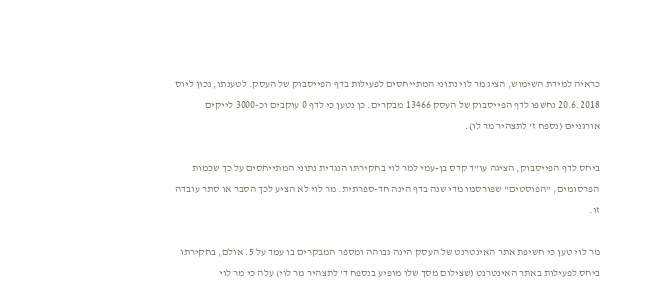כראיה למידת השימוש, הציג מר לוי נתוני המתייחסים לפעילות בדף הפייסבוק של העסק. לטענתו, נכון ליוס 20.6.2018 נחשפו לדף הפייסבוק של העסק 13466 מבקרים. כן נטען כי לדף 0 עוקבים וכ-3000 לייקים אורגניים (נספח ז' לתצהיר מר לו).

ביחס לדף הפייסבוק, הציגה עו"ד קדס בן-עמי למר לוי בחקירתו הנגדית נתוני המתייחסים על כך שכמות הפרסומים, "הפוסטים" שפורסמו מדי שנה בדף הינה חד-ספרתית. מר לוי לא הציע לכך הסבר או סתר עובדה זו.

מר לוי טען כי חשיפת אתר האינטרנט של העסק הינה גבוהה ומספר המבקרים בו עמד על 5. אולם, בחקירתו ביחס לפעילות באתר האינטרנט (שצילום מסך שלו מופיע בנספח ד' לתצהיר מר לוי) עלה כי מר לוי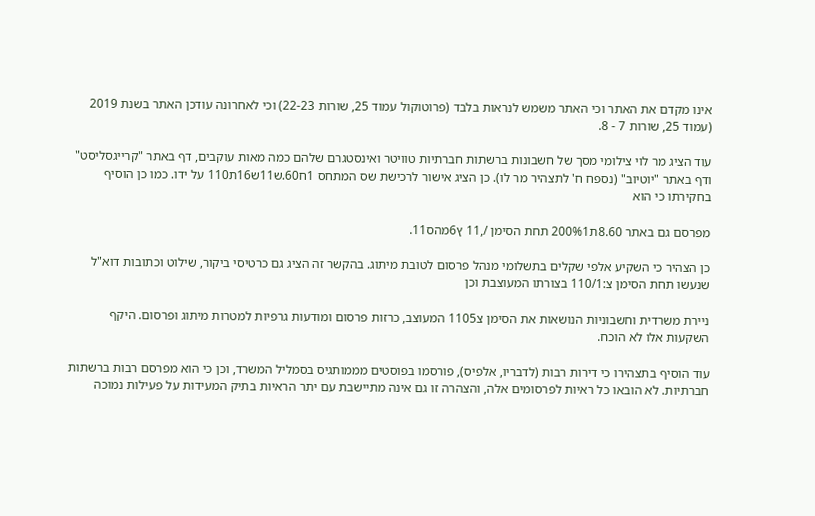אינו מקדם את האתר וכי האתר משמש לנראות בלבד (פרוטוקול עמוד 25, שורות 22-23) וכי לאחרונה עודכן האתר בשנת 2019 (עמוד 25, שורות 7 - 8.

עוד הציג מר לוי צילומי מסך של חשבונות ברשתות חברתיות טוויטר ואינסטגרם שלהם כמה מאות עוקבים, דף באתר "קרייגסליסט" ודף באתר "יוטיוב" (נספח ח' לתצהיר מר לו). כן הציג אישור לרכישת שס המתחס 1ח60.ש11ש16ת110 על ידו. כמו כן הוסיף בחקירתו כי הוא

מפרסם גם באתר 8.60ת200%1 תחת הסימן /,11 ץ6מהס11.

כן הצהיר כי השקיע אלפי שקלים בתשלומי מנהל פרסום לטובת מיתוג. בהקשר זה הציג גם כרטיסי ביקור, שילוט וכתובות דוא"ל שנעשו תחת הסימן צ:110/1 בצורתו המעוצבת וכן

ניירת משרדית וחשבוניות הנושאות את הסימן צ1105 המעוצב, כרזות פרסום ומודעות גרפיות למטרות מיתוג ופרסום. היקף השקעות אלו לא הוכח.

עוד הוסיף בתצהירו כי דירות רבות (לדבריו, אלפיס), פורסמו בפוסטים מממותגיס בסמליל המשרד, וכן כי הוא מפרסם רבות ברשתות חברתיות. לא הובאו כל ראיות לפרסומים אלה, והצהרה זו גם אינה מתיישבת עם יתר הראיות בתיק המעידות על פעילות נמוכה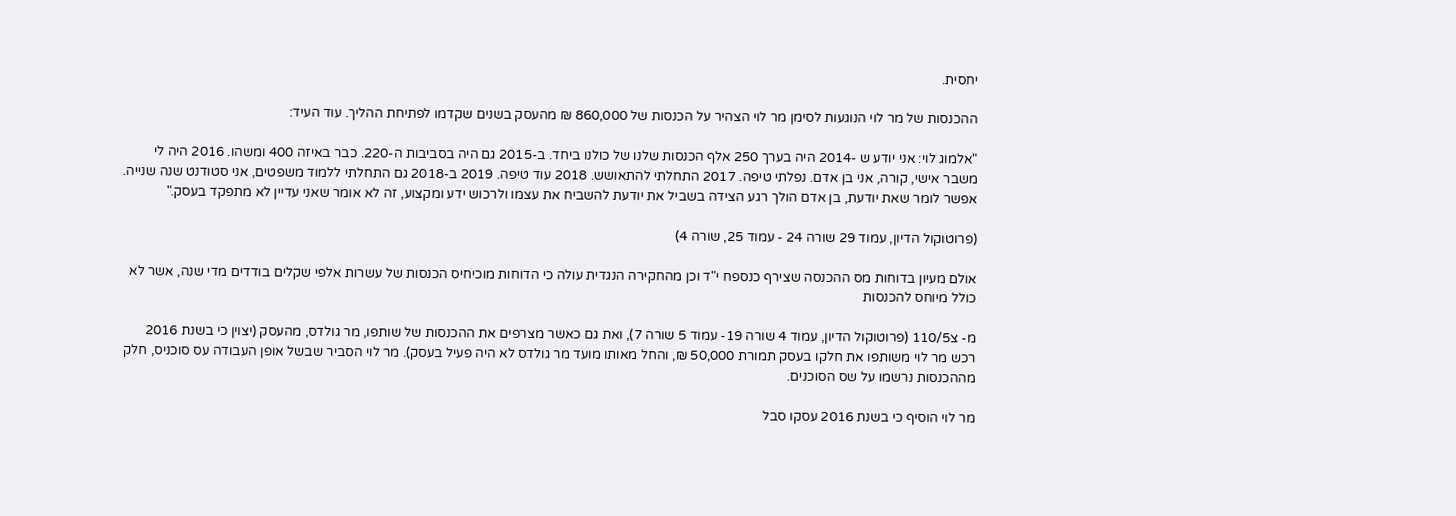יחסית.

ההכנסות של מר לוי הנוגעות לסימן מר לוי הצהיר על הכנסות של 860,000 ₪ מהעסק בשנים שקדמו לפתיחת ההליך. עוד העיד:

"אלמוג לוי: אני יודע ש -2014 היה בערך 250 אלף הכנסות שלנו של כולנו ביחד. ב-2015 גם היה בסביבות ה-220. כבר באיזה 400 ומשהו. 2016 היה לי משבר אישי, קורה, אני בן אדם. נפלתי טיפה. 2017 התחלתי להתאושש. 2018 עוד טיפה. 2019 ב-2018 גם התחלתי ללמוד משפטים, אני סטודנט שנה שנייה. אפשר לומר שאת יודעת, בן אדם הולך רגע הצידה בשביל את יודעת להשביח את עצמו ולרכוש ידע ומקצוע, זה לא אומר שאני עדיין לא מתפקד בעסק."

(פרוטוקול הדיון, עמוד 29 שורה 24 - עמוד 25, שורה 4)

אולם מעיון בדוחות מס ההכנסה שצירף כנספח י"ד וכן מהחקירה הנגדית עולה כי הדוחות מוכיחיס הכנסות של עשרות אלפי שקלים בודדים מדי שנה, אשר לא כולל מיוחס להכנסות

מ- צ110/5 (פרוטוקול הדיון, עמוד 4 שורה 19- עמוד 5 שורה 7), ואת גם כאשר מצרפים את ההכנסות של שותפו, מר גולדס, מהעסק (יצוין כי בשנת 2016 רכש מר לוי משותפו את חלקו בעסק תמורת 50,000 ₪, והחל מאותו מועד מר גולדס לא היה פעיל בעסק). מר לוי הסביר שבשל אופן העבודה עס סוכניס, חלק מההכנסות נרשמו על שס הסוכנים.

מר לוי הוסיף כי בשנת 2016 עסקו סבל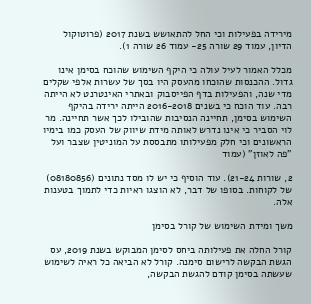מירידה בפעילות וכי החל להתאושש בשנת 2017 (פרוטוקול הדיון, עמוד 29 שורה 25- עמוד 26 שורה 1).

מכלל האמור לעיל עולה כי היקף השימוש שהוכח בסימן אינו גדול. ההכנסות שהוכחו מהעסק היו בסך של עשרות אלפי שקלים מדי שנה, והפעילות בדף הפייסבוק ובאתרי האינטרנט לא הייתה רבה. עוד הוכח כי בשנים 2016-2018 הייתה ירידה בהיקף השימוש בסימן, תחיינה הנסיבות שהובילו לכך אשר תחיינה. מר לוי הסביר כי אינו נדרש לאותה מידת שיווק של העסק כמו בימיו הראשונים וכי חלק מפעילותו מתבססת על המוניטין שצבר ועל "פה לאוזן" (עמוד

2, שורות 21-24). עוד הוסיף כי יש לו מסד נתונים (08180856) של לקוחות. בסופו של דבר, לא הוצגו ראיות כדי לתמוך בטענות אלה.

משך ומידת השימוש של קורל בסימן

קורל החלה את פעילותה ביחס לסימן המבוקש בשנת 2019, עס הגשת הבקשה לרישום סימנה. קורל לא הביאה כל ראיה לשימוש שעשתה בסימן קודם להגשת הבקשה,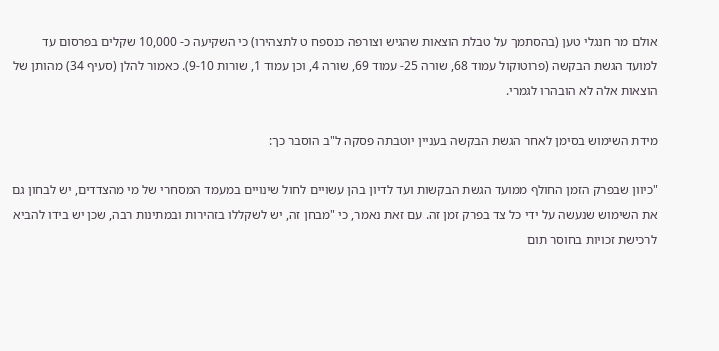אולם מר חנגלי טען (בהסתמך על טבלת הוצאות שהגיש וצורפה כנספח ט לתצהירו) כי השקיעה כ- 10,000 שקלים בפרסום עד למועד הגשת הבקשה (פרוטוקול עמוד 68, שורה 25- עמוד 69, שורה 4, וכן עמוד 1, שורות 9-10). כאמור להלן (סעיף 34) מהותן של הוצאות אלה לא הובהרו לגמרי.

מידת השימוש בסימן לאחר הגשת הבקשה בעניין יוטבתה פסקה ל"ב הוסבר כך:

"כיוון שבפרק הזמן החולף ממועד הגשת הבקשות ועד לדיון בהן עשויים לחול שינויים במעמד המסחרי של מי מהצדדים, יש לבחון גם את השימוש שנעשה על ידי כל צד בפרק זמן זה. עם זאת נאמר, כי "מבחן זה, יש לשקללו בזהירות ובמתינות רבה, שכן יש בידו להביא לרכישת זכויות בחוסר תום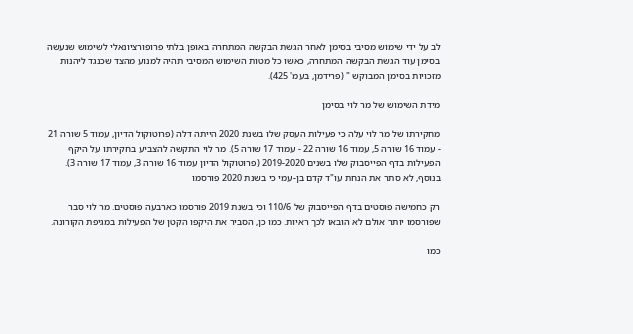לב על ידי שימוש מסיבי בסימן לאחר הגשת הבקשה המתחרה באופן בלתי פרופורציונאלי לשימוש שנעשה בסימן עוד הגשת הבקשה המתחרה, כאשו כל מטות השימוש המסיבי תהיה למנוע מהצד שכנגד ליהנות מזכויות בסימן המבוקש " (פרידמן, בעמ' 425).

מידת השימוש של מר לוי בסימן

מחקירתו של מר לוי עלה כי פעילות העסק שלו בשנת 2020 הייתה דלה (פרוטוקול הדיון, עמוד 5 שורה 21 - עמוד 16 שורה 5, עמוד 16 שורה 22 - עמוד 17 שורה 5). מר לוי התקשה להצביע בחקירתו על היקף הפעילות בדף הפייסבוק שלו בשנים 2019-2020 (פרוטוקול הדיון עמוד 16 שורה 3, עמוד 17 שורה 3). בנוסף, לא סתר את הנחת עו"ד קדם בן-עמי כי בשנת 2020 פורסמו

רק כחמישה פוסטים בדף הפייסבוק של 110/6 וכי בשנת 2019 פורסמו כארבעה פוסטים. מר לוי סבר שפורסמו יותר אולם לא הובאו לכך ראיות. כמו כן, הסביר את היקפו הקטן של הפעילות במגיפת הקורונה.

כמו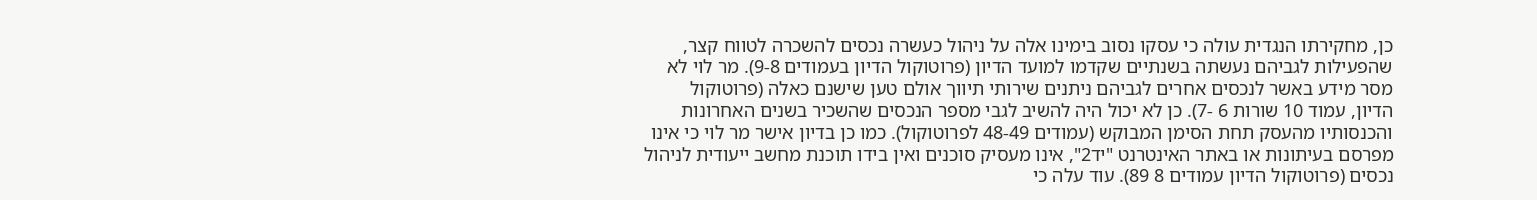כן, מחקירתו הנגדית עולה כי עסקו נסוב בימינו אלה על ניהול כעשרה נכסים להשכרה לטווח קצר, שהפעילות לגביהם נעשתה בשנתיים שקדמו למועד הדיון (פרוטוקול הדיון בעמודים 9-8). מר לוי לא מסר מידע באשר לנכסים אחרים לגביהם ניתנים שירותי תיווך אולם טען שישנם כאלה (פרוטוקול הדיון, עמוד 10 שורות 6 -7). כן לא יכול היה להשיב לגבי מספר הנכסים שהשכיר בשנים האחרונות והכנסותיו מהעסק תחת הסימן המבוקש (עמודים 48-49 לפרוטוקול). כמו כן בדיון אישר מר לוי כי אינו מפרסם בעיתונות או באתר האינטרנט "יד2", אינו מעסיק סוכנים ואין בידו תוכנת מחשב ייעודית לניהול נכסים (פרוטוקול הדיון עמודים 8 89). עוד עלה כי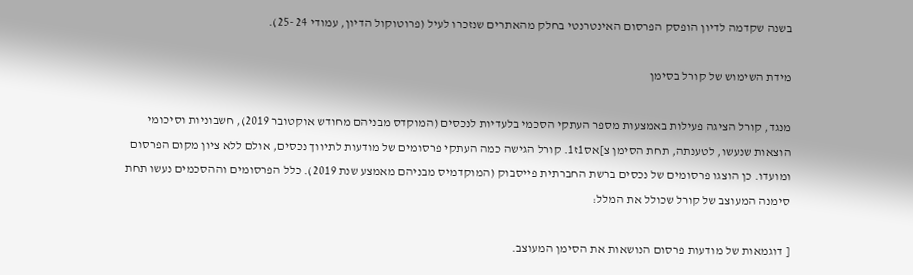בשנה שקדמה לדיון הופסק הפרסום האינטרנטי בחלק מהאתרים שנזכרו לעיל (פרוטוקול הדיון, עמודי 24 -25).

מידת השימוש של קורל בסימן

מנגד, קורל הציגה פעילות באמצעות מספר העתקי הסכמי בלעדיות לנכסים (המוקדס מבניהם מחודש אוקטובר 2019), חשבוניות וסיכומי הוצאות שנעשו, לטענתה, תחת הסימן צ]אס1ז1. קורל הגישה כמה העתקי פרסומים של מודעות לתיווך נכסים, אולם ללא ציון מקום הפרסום ומועדו. כן הוצגו פרסומים של נכסים ברשת החברתית פייסבוק (המוקדמיס מבניהם מאמצע שנת 2019). כלל הפרסומים וההסכמים נעשו תחת סימנה המעוצב של קורל שכולל את המלל:

[ דוגמאות של מודעות פרסום הנושאות את הסימן המעוצב.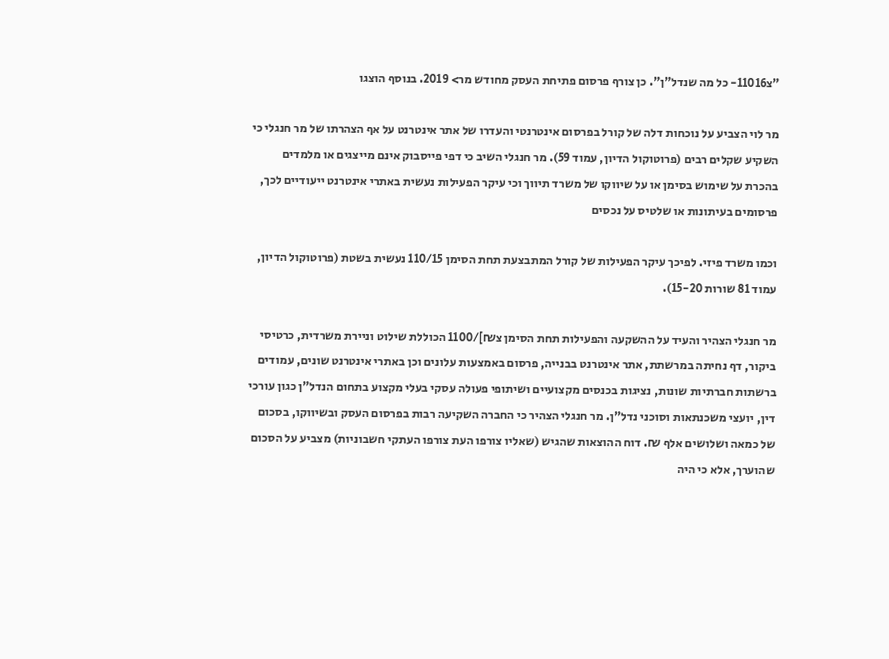"צ11016- כל מה שנדל"ן". כן צורף פרסום פתיחת העסק מחודש מר> 2019. בנוסף הוצגו

מר לוי הצביע על נוכחות דלה של קורל בפרסום אינטרנטי והעדרו של אתר אינטרנט על אף הצהרתו של מר חנגלי כי השקיע שקלים רבים (פרוטוקול הדיון, עמוד 59). מר חנגלי השיב כי דפי פייסבוק אינם מייצגים או מלמדים בהכרת על שימוש בסימן או על שיווקו של משרד תיווך וכי עיקר הפעילות נעשית באתרי אינטרנט ייעודיים לכך, פרסומים בעיתונות או שלטיס על נכסים

וכמו משרד פיזי. לפיכך עיקר הפעילות של קורל המתבצעת תחת הסימן 110/15 נעשית בשטת (פרוטוקול הדיון, עמוד 81 שורות 15-20).

מר חנגלי הצהיר והעיד על ההשקעה והפעילות תחת הסימן צ₪]/1100 הכוללת שילוט וניירת משרדית, כרטיסי ביקור, דף נחיתה במרשתת, אתר אינטרנט בבנייה, פרסום באמצעות עלונים וכן באתרי אינטרנט שונים, עמודים ברשתות חברתיות שונות, נציגות בכנסים מקצועיים ושיתופי פעולה עסקי בעלי מקצוע בתחום הנדל"ן כגון עורכי דין, יועצי משכנתאות וסוכני נדל"ן. מר חנגלי הצהיר כי החברה השקיעה רבות בפרסום העסק ובשיווקו, בסכום של כמאה ושלושים אלף ₪. דוח ההוצאות שהגיש (שאליו צורפו העת צורפו העתקי חשבוניות) מצביע על הסכום שהוערך, אלא כי היה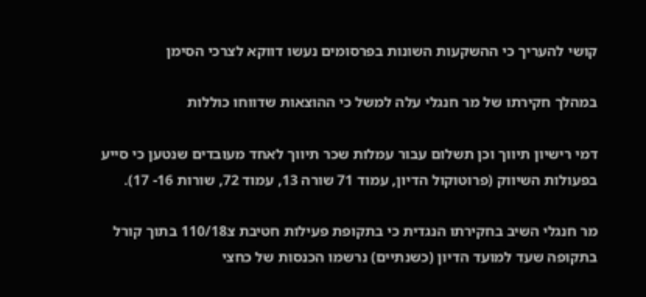קושי להעריך כי ההשקעות השונות בפרסומים נעשו דווקא לצרכי הסימן

במהלך חקירתו של מר חנגלי עלה למשל כי ההוצאות שדווחו כוללות

דמי רישיון תיווך וכן תשלום עבור עמלות שכר תיווך לאחד מעובדים שנטען כי סייע בפעולות השיווק (פרוטוקול הדיון, עמוד 71 שורה 13, עמוד 72, שורות 16- 17).

מר חנגלי השיב בחקירתו הנגדית כי בתקופת פעילות חטיבת צ110/18 בתוך קורל בתקופה שעד למועד הדיון (כשנתיים) נרשמו הכנסות של כחצי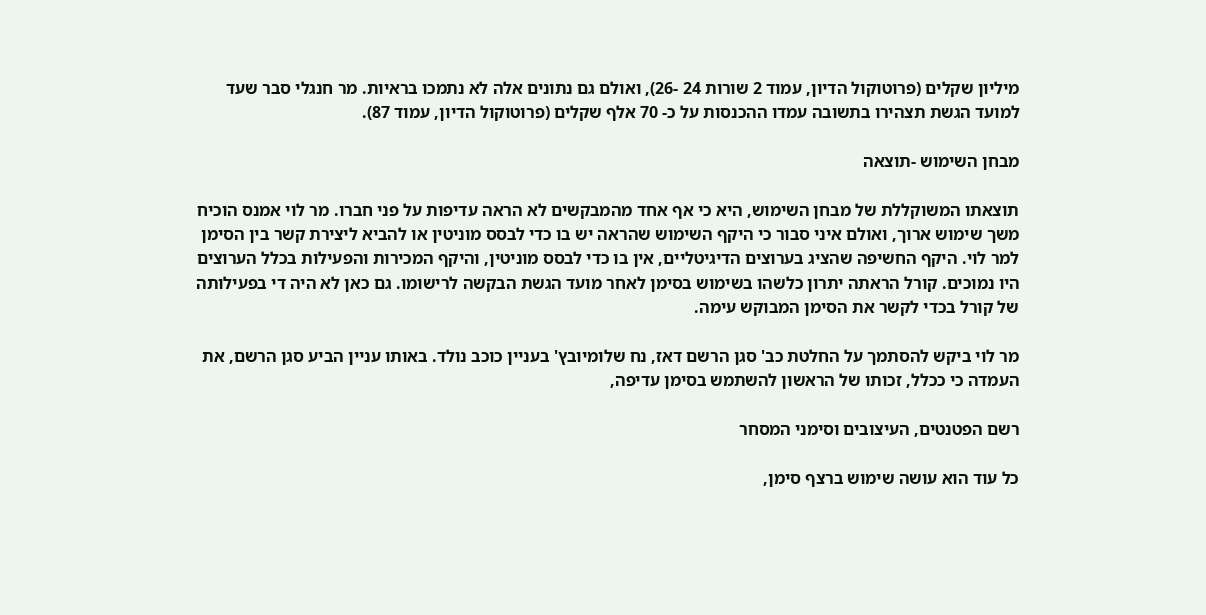מיליון שקלים (פרוטוקול הדיון, עמוד 2 שורות 24 -26), ואולם גם נתונים אלה לא נתמכו בראיות. מר חנגלי סבר שעד למועד הגשת תצהירו בתשובה עמדו ההכנסות על כ- 70 אלף שקלים (פרוטוקול הדיון, עמוד 87).

מבחן השימוש -תוצאה

תוצאתו המשוקללת של מבחן השימוש, היא כי אף אחד מהמבקשים לא הראה עדיפות על פני חברו. מר לוי אמנס הוכיח משך שימוש ארוך, ואולם איני סבור כי היקף השימוש שהראה יש בו כדי לבסס מוניטין או להביא ליצירת קשר בין הסימן למר לוי. היקף החשיפה שהציג בערוצים הדיגיטליים, אין בו כדי לבסס מוניטין, והיקף המכירות והפעילות בכלל הערוצים היו נמוכים. קורל הראתה יתרון כלשהו בשימוש בסימן לאחר מועד הגשת הבקשה לרישומו. גם כאן לא היה די בפעילותה של קורל בכדי לקשר את הסימן המבוקש עימה.

מר לוי ביקש להסתמך על החלטת כב' סגן הרשם דאז, נח שלומיובץ' בעניין כוכב נולד. באותו עניין הביע סגן הרשם, את העמדה כי ככלל, זכותו של הראשון להשתמש בסימן עדיפה,

רשם הפטנטים, העיצובים וסימני המסחר

כל עוד הוא עושה שימוש ברצף סימן,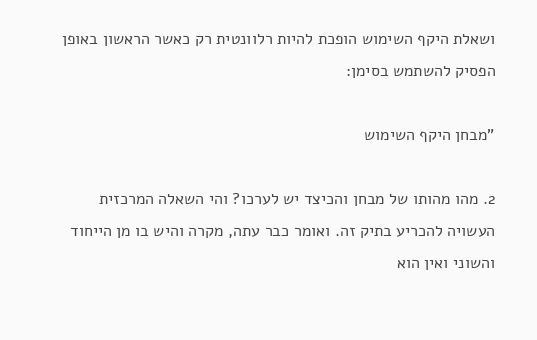ושאלת היקף השימוש הופכת להיות רלוונטית רק כאשר הראשון באופן הפסיק להשתמש בסימן:

"מבחן היקף השימוש

2. מהו מהותו של מבחן והכיצד יש לערכו? והי השאלה המרכזית העשויה להכריע בתיק זה. ואומר כבר עתה, מקרה והיש בו מן הייחוד והשוני ואין הוא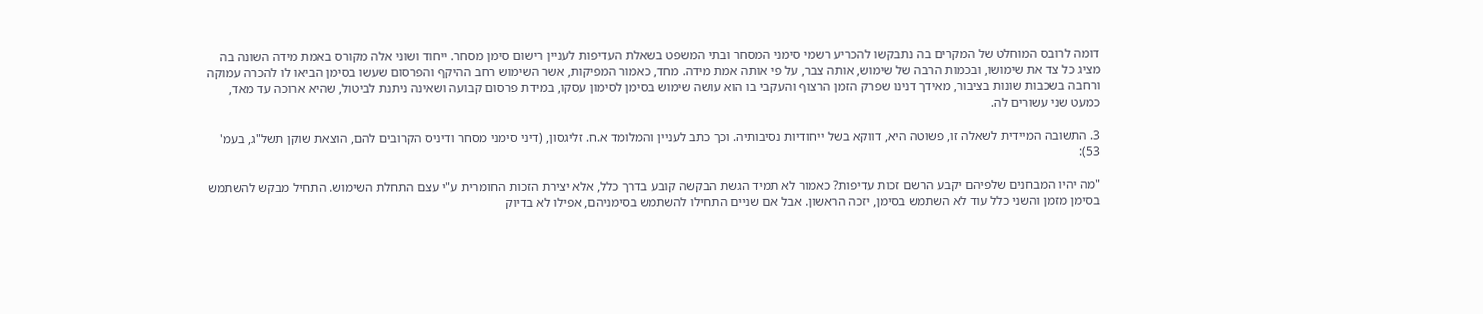דומה לרובס המוחלט של המקרים בה נתבקשו להכריע רשמי סימני המסחר ובתי המשפט בשאלת העדיפות לעניין רישום סימן מסחר. ייחוד ושוני אלה מקורס באמת מידה השונה בה מציג כל צד את שימושו, ובכמות הרבה של שימוש, אותה צבר, על פי אותה אמת מידה. מחד, כאמור המפיקות, אשר השימוש רחב ההיקף והפרסום שעשו בסימן הביאו לו להכרה עמוקה ורחבה בשכבות שונות בציבור, מאידך דנינו שפרק הזמן הרצוף והעקבי בו הוא עושה שימוש בסימן לסימון עסקו, במידת פרסום קבועה ושאינה ניתנת לביטול, שהיא ארוכה עד מאד, כמעט שני עשורים לה.

3. התשובה המיידית לשאלה זו, פשוטה היא, דווקא בשל ייחודיות נסיבותיה. וכך כתב לעניין והמלומד א.ח. זליגסון, (דיני סימני מסחר ודיניס הקרובים להם, הוצאת שוקן תשל"ג, בעמ' 53):

"מה יהיו המבחנים שלפיהם יקבע הרשם זכות עדיפות? כאמור לא תמיד הגשת הבקשה קובע בדרך כלל, אלא יצירת הזכות החומרית ע"י עצם התחלת השימוש. התחיל מבקש להשתמש בסימן מזמן והשני כלל עוד לא השתמש בסימן, יזכה הראשון. אבל אם שניים התחילו להשתמש בסימניהם, אפילו לא בדיוק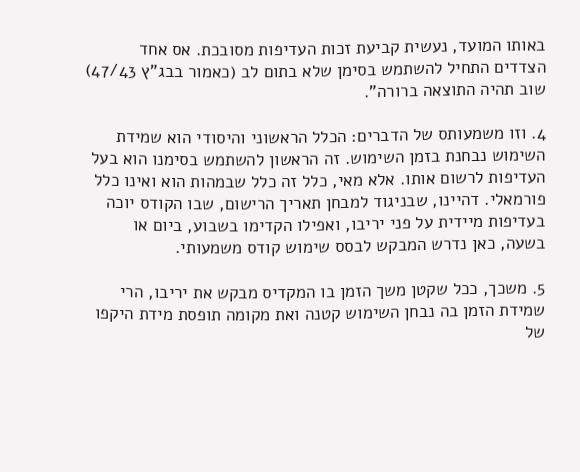באותו המועד, נעשית קביעת זכות העדיפות מסובכת. אס אחד הצדדים התחיל להשתמש בסימן שלא בתום לב (כאמור בבג"ץ 47/43) שוב תהיה התוצאה ברורה".

4. וזו משמעותס של הדברים: הכלל הראשוני והיסודי הוא שמידת השימוש נבחנת בזמן השימוש. זה הראשון להשתמש בסימנו הוא בעל העדיפות לרשום אותו. אלא מאי, כלל זה כלל שבמהות הוא ואינו כלל פורמאלי. דהיינו, שבניגוד למבחן תאריך הרישום, שבו הקודס יוכה בעדיפות מיידית על פני יריבו, ואפילו הקדימו בשבוע, ביום או בשעה, כאן נדרש המבקש לבסס שימוש קודס משמעותי.

5. משכך, ככל שקטן משך הזמן בו המקדיס מבקש את יריבו, הרי שמידת הזמן בה נבחן השימוש קטנה ואת מקומה תופסת מידת היקפו של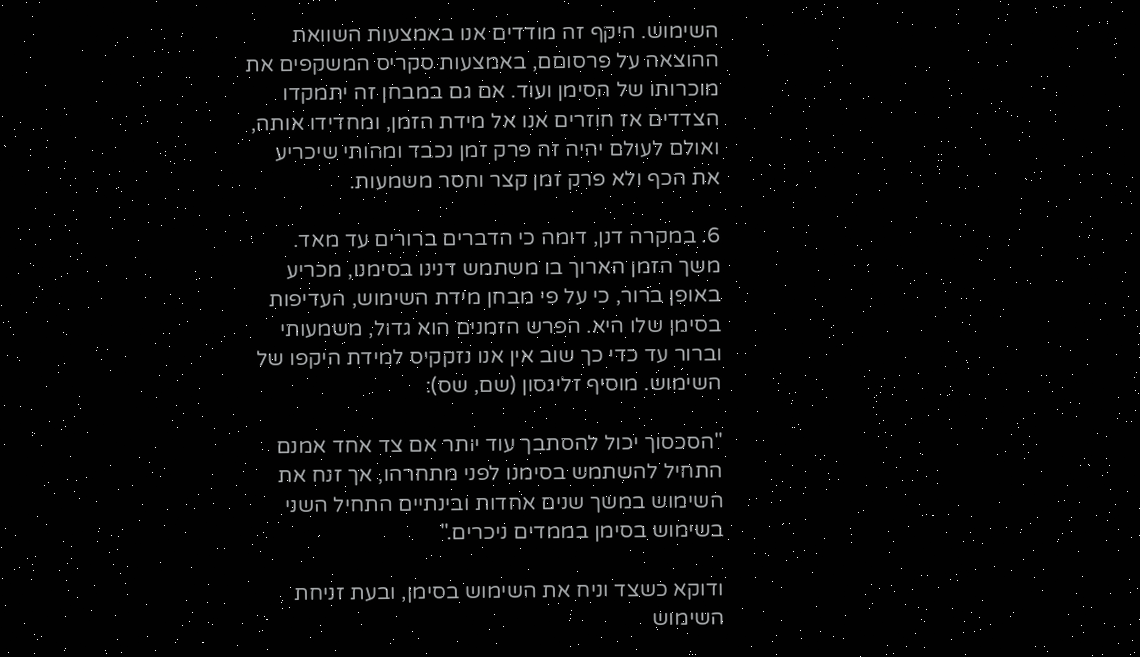השימוש. היקף זה מודדים אנו באמצעות השוואת ההוצאה על פרסוםם, באמצעות סקריס המשקפים את מוכרותו של הסימן ועוד. אם גם במבחן זה יתמקדו הצדדים אז חוזרים אנו אל מידת הזמן, ומחדידו אותה, ואולם לעולם יהיה זה פרק זמן נכבד ומהותי שיכריע את הכף ולא פרק זמן קצר וחסר משמעות.

6. במקרה דנן, דומה כי הדברים ברורים עד מאד. משך הזמן הארוך בו משתמש דנינו בסימנו, מכריע באופן ברור, כי על פי מבחן מידת השימוש, העדיפות בסימן שלו היא. הפרש הזמנים הוא גדול, משמעותי וברור עד כדי כך שוב אין אנו נזקקיס למידת היקפו של השימוש. מוסיף זליגסון (שם, שס):

"הסכסוך יכול להסתבך עוד יותר אם צד אחד אמנם התחיל להשתמש בסימנו לפני מתחרהו, אך זנח את השימוש במשך שנים אחדות ובינתיים התחיל השני בשימוש בסימן בממדים ניכרים."

ודוקא כשצד וניח את השימוש בסימן, ובעת זניחת השימוש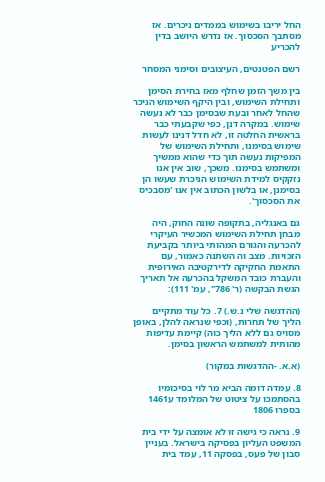החל יריבו בשימוש בממדים ניכרים. אז מסתבך הסכסוך. אז נדרש היושב בדין להכריע

רשם הפטנטים, העיצובים וסימני המסחר

בין משך הזמן שחלף מאז בחירת הסימן ותחילת השימוש, ובין היקף השימוש הניכר שהחל לאחר ובעת שבסימן כבר לא נעשה שימוש. במקרה דנן, כפי שקבעתי כבר בראשית החלטה זו, לא חדל דנינו לעשות שימוש בסימנו, ותחילת השימוש של המפיקות נעשה תוך כדי שהוא ממשיך ומשתמש בסימנו. משכך, שוב אין אנו נזקקיס למידת השימוש הניכרת שעשו הן בסימנן, או בלשון הכתוב אין אנו 'מסבכיס את הסכסוך'.

גם באנגליה, בתקופה שונה החוק, היה מבחן תחילת השימוש המכשיר העיקרי להכרעה והגורם המהותי ביותר בקביעת הזכויות. מצב וה השתנה כאמור, עם התאמת החקיקה לדירקטיבה האירופית והעברת כובד המשקל בהכרעה אל תאריך הגשת הבקשה (ר' 786", עמ' 111):

(ההדגשה שלי נ.ש.) 7. כל עוד מתקיים הליך של תחרות, (וכפי שנראה להלן, באופן מסויס גם ללא הליך כוּה) קיימת עדיפות מהותית למשתמש הראשון בסימן.

(א.א. -ההדגשות במקור)

8. עמדה דומה הביא מר לוי בסיכומיו בהסתמכו על ציטוט של המלומד ע1461 בספרו 1806

9. נראה כי גישה זו לא אומצה על ידי בית המשפט העליון בפסיקה בישראל. בעניין סבון של פעס, בפסקה 11, עמד בית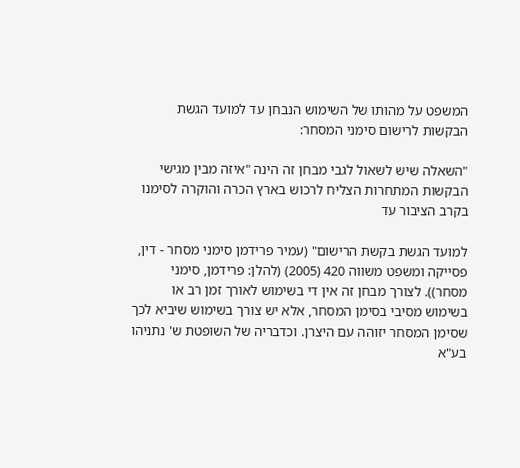המשפט על מהותו של השימוש הנבחן עד למועד הגשת הבקשות לרישום סימני המסחר:

"השאלה שיש לשאול לגבי מבחן זה הינה "איזה מבין מגישי הבקשות המתחרות הצליח לרכוש בארץ הכרה והוקרה לסימנו בקרב הציבור עד

למועד הגשת בקשת הרישום" (עמיר פרידמן סימני מסחר - דין, פסייקה ומשפט משווה 420 (2005) (להלן: פרידמן, סימני מסחר)). לצורך מבחן זה אין די בשימוש לאורך זמן רב או בשימוש מסיבי בסימן המסחר, אלא יש צורך בשימוש שיביא לכך שסימן המסחר יזוהה עם היצרן. וכדבריה של השופטת ש' נתניהו בע"א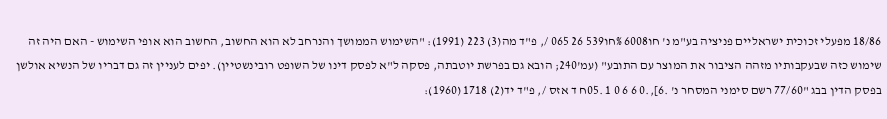18/86 מפעלי זכוכית ישראליים פניציה בע"מ נ' חו6008 %חו539 26 065 /, פ"ד מה(3) 223 (1991): "השימוש הממושך והנרחב לא הוא החשוב, החשוב הוא אופי השימוש - האם היה זה שימוש כזה שבעקבותיו מזהה הציבור את המוצר עם התובע" (עמ'240; הובא גם בפרשת יוטבתה, פסקה ל"א לפסק דינו של השופט רובינשטיין). יפים לעניין זה גם דבריו של הנשיא אולשן בפסק הדין בבג "77/60 רשם סימני המסחר נ' .6],.0 6 6 0 1 .05ח ד אזס /, פ"ד יד(2) 1718 (1960):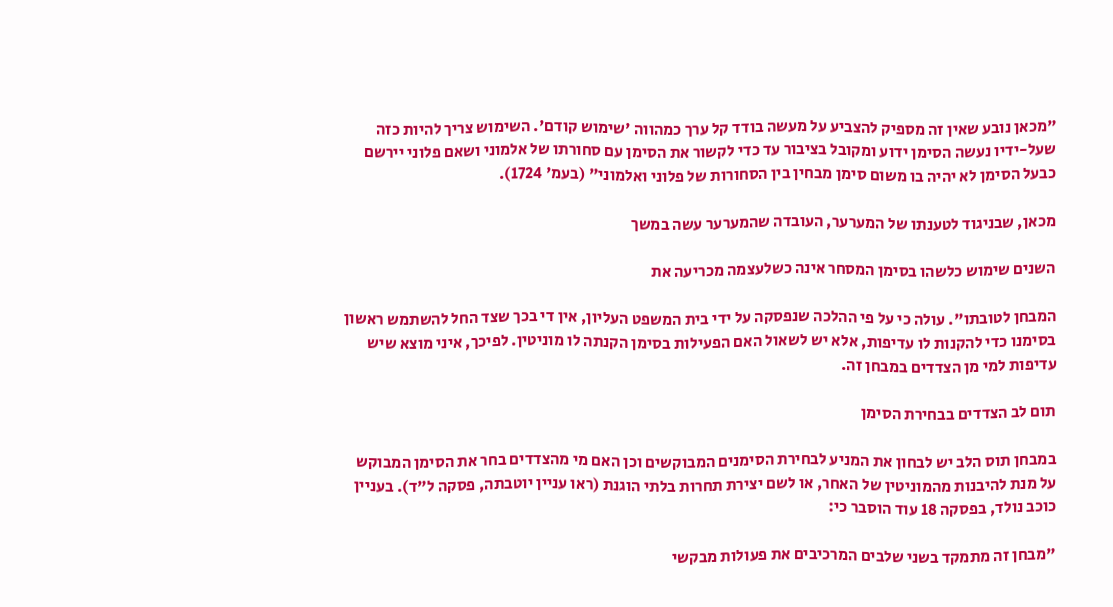"מכאן נובע שאין זה מספיק להצביע על מעשה בודד קל ערך כמהווה 'שימוש קודם'. השימוש צריך להיות כזה שעל-ידיו נעשה הסימן ידוע ומקובל בציבור עד כדי לקשור את הסימן עם סחורתו של אלמוני ושאם פלוני יירשם כבעל הסימן לא יהיה בו משום סימן מבחין בין הסחורות של פלוני ואלמוני" (בעמ' 1724).

מכאן, שבניגוד לטענתו של המערער, העובדה שהמערער עשה במשך

השנים שימוש כלשהו בסימן המסחר אינה כשלעצמה מכריעה את

המבחן לטובתו". עולה כי על פי ההלכה שנפסקה על ידי בית המשפט העליון, אין די בכך שצד החל להשתמש ראשון בסימנו כדי להקנות לו עדיפות, אלא יש לשאול האם הפעילות בסימן הקנתה לו מוניטין. לפיכך, איני מוצא שיש עדיפות למי מן הצדדים במבחן זה.

תום לב הצדדים בבחירת הסימן

במבחן תוס הלב יש לבחון את המניע לבחירת הסימנים המבוקשים וכן האם מי מהצדדים בחר את הסימן המבוקש על מנת להיבנות מהמוניטין של האחר, או לשם יצירת תחרות בלתי הוגנת (ראו עניין יוטבתה, פסקה ל"ד). בעניין כוכב נולד, בפסקה 18 עוד הוסבר כי:

"מבחן זה מתמקד בשני שלבים המרכיבים את פעולות מבקשי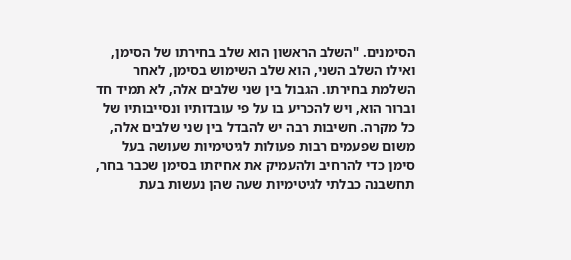הסימנים. "השלב הראשון הוא שלב בחירתו של הסימן, ואילו השלב השני, הוא שלב השימוש בסימן, לאחר השלמת בחירתו. הגבול בין שני שלבים אלה, לא תמיד חד וברור הוא, ויש להכריע בו על פי עובדותיו ונסייבותיו של כל מקרה. חשיבות רבה יש להבדל בין שני שלבים אלה, משום שפעמים רבות פעולות לגיטימיות שעושה בעל סימן כדי להרחיב ולהעמיק את אחיזתו בסימן שכבר בחר, תחשבנה כבלתי לגיטימיות שעה שהן נעשות בעת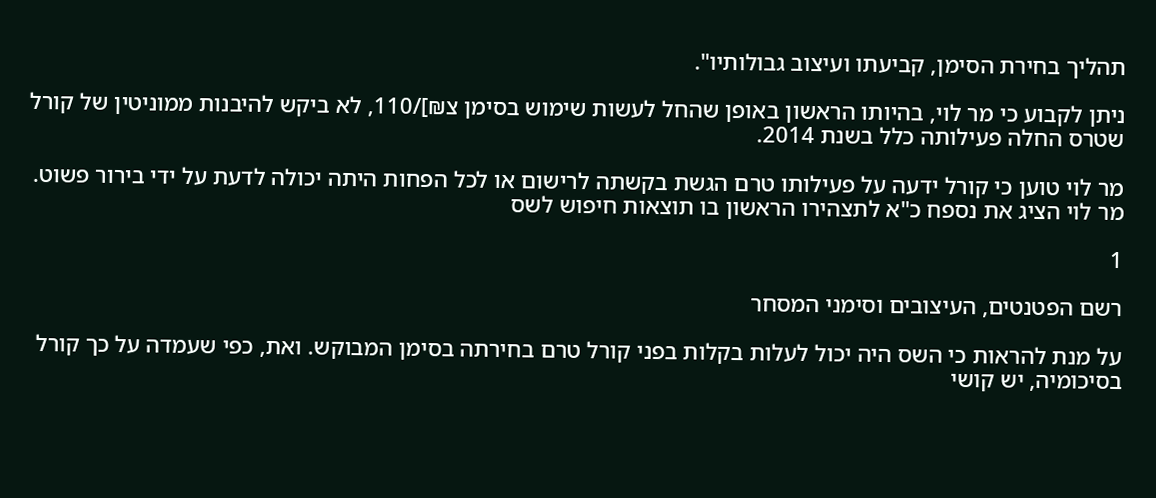תהליך בחירת הסימן, קביעתו ועיצוב גבולותיו".

ניתן לקבוע כי מר לוי, בהיותו הראשון באופן שהחל לעשות שימוש בסימן צ₪]/110, לא ביקש להיבנות ממוניטין של קורל שטרס החלה פעילותה כלל בשנת 2014.

מר לוי טוען כי קורל ידעה על פעילותו טרם הגשת בקשתה לרישום או לכל הפחות היתה יכולה לדעת על ידי בירור פשוט. מר לוי הציג את נספח כ"א לתצהירו הראשון בו תוצאות חיפוש לשס

1

רשם הפטנטים, העיצובים וסימני המסחר

על מנת להראות כי השס היה יכול לעלות בקלות בפני קורל טרם בחירתה בסימן המבוקש. ואת, כפי שעמדה על כך קורל בסיכומיה, יש קושי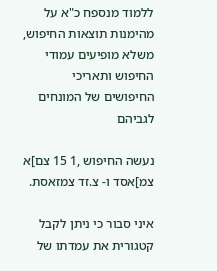ללמוד מנספח כ"א על מהימנות תוצאות החיפוש, משלא מופיעים עמודי החיפוש ותאריכי החיפושים של המונחים לגביהם

נעשה החיפוש ,1 15 צם]א צמ]אסד ו- צ.זד צמזאסת.

איני סבור כי ניתן לקבל קטגורית את עמדתו של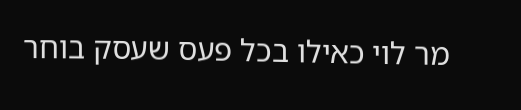מר לוי כאילו בכל פעס שעסק בוחר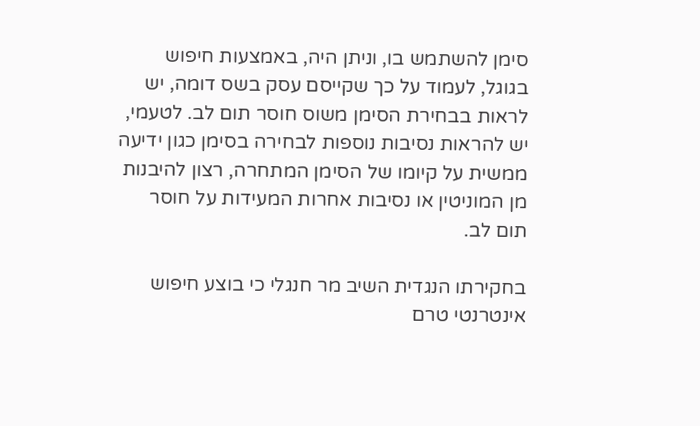סימן להשתמש בו, וניתן היה, באמצעות חיפוש בגוגל, לעמוד על כך שקייסם עסק בשס דומה, יש לראות בבחירת הסימן משוס חוסר תום לב. לטעמי, יש להראות נסיבות נוספות לבחירה בסימן כגון ידיעה ממשית על קיומו של הסימן המתחרה, רצון להיבנות מן המוניטין או נסיבות אחרות המעידות על חוסר תום לב.

בחקירתו הנגדית השיב מר חנגלי כי בוצע חיפוש אינטרנטי טרם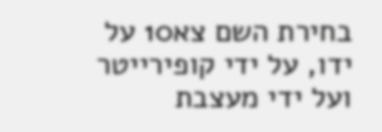בחירת השם צא10 על ידו, על ידי קופירייטר ועל ידי מעצבת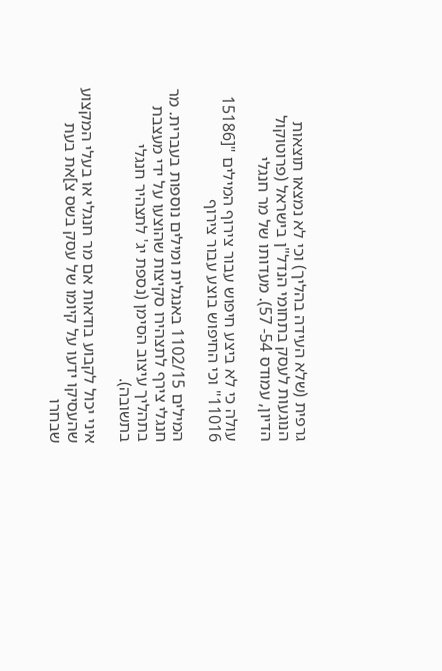גרפית (שלא העידה בהליך) וכי לא נמצאו תוצאות הנוגעות לעסק בתחומי הנדל"ן בישראל (פרוטוקול הדיון, עמודס 54- 57). מעדותו של מר חנגלי

עולה כי לא ביצע חיפוש עבור צירוף המילים "[15186 11016" וכי החיפוש בוצע עבור צירוף

המילים 1102/15 באנגלית ומילים נוספות בעברית. מר חנגלי צירף לתצהירו סקיצות שהוצעו על ידי מעצבת בתהליך עיצוב הסימן (נספת יג' לתצהיר חנגלי בתשובה).

איני יכול לקבוע בודאות אם מר חנגלי או בעלי המקצוע שהעסיקו ידעו על קיומו של עסק בשס צ]את בעת שבחרו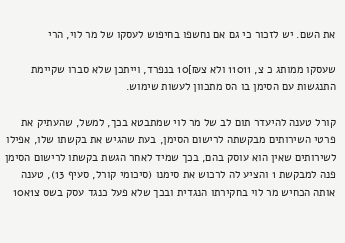את השם. יש לזכור כי גם אם נחשפו בחיפוש לעסקו של מר לוי, הרי

שעסקו ממותג כ צ, 11011 ולא צ₪]10 בנפרד, וייתכן שלא סברו שקיימת התנגשות עם הסימן בו הס מתכוון לעשות שימוש.

קורל טענה להיעדר תום לב של מר לוי שמתבטא בכך, למשל, שהעתיק את פרטי השירותים מבקשתה לרישום הסימן, בעת שהגיש את בקשתו שלו, אפילו לשירותים שאין הוא עוסק בהם, בכך שמיד לאחר הגשת בקשתו לרישום הסימן פנה למבקשת 1 והציע לה לרכוש את סימנו (סיכומי קורל, סעיף 13), טענה אותה הכחיש מר לוי בחקירתו הנגדית ובכך שלא פעל כנגד עסק בשס צ1א10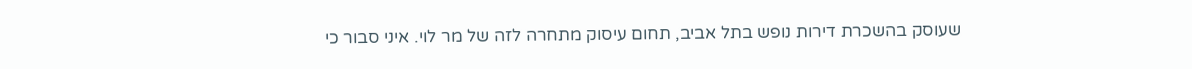שעוסק בהשכרת דירות נופש בתל אביב, תחום עיסוק מתחרה לזה של מר לוי. איני סבור כי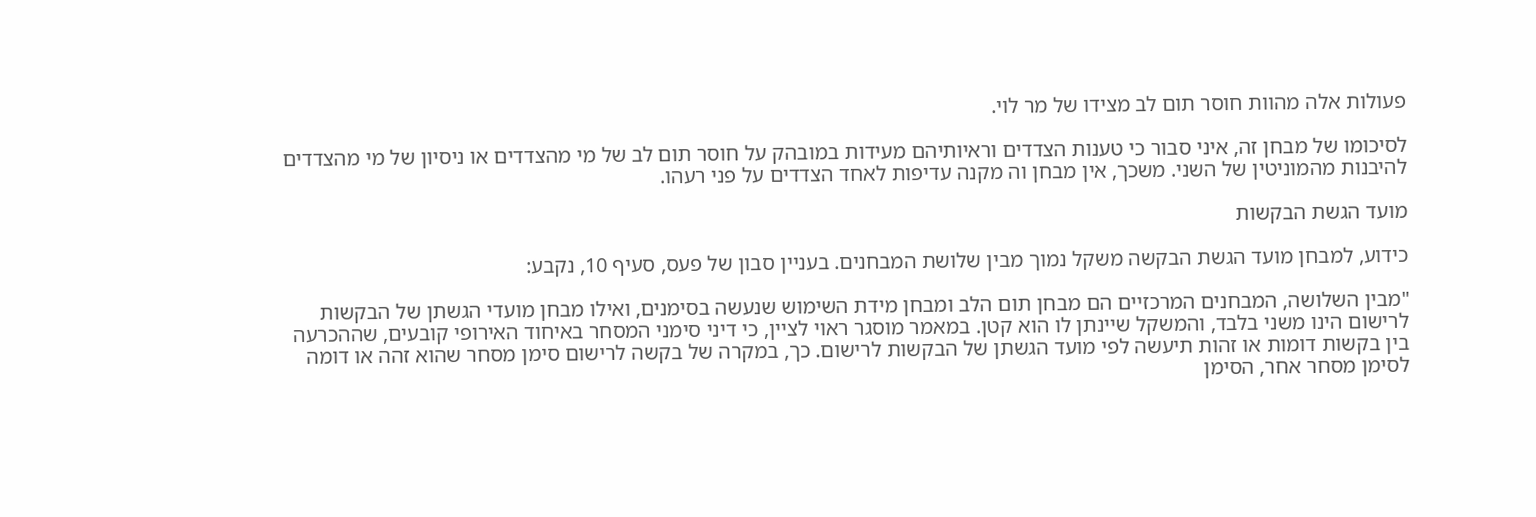פעולות אלה מהוות חוסר תום לב מצידו של מר לוי.

לסיכומו של מבחן זה, איני סבור כי טענות הצדדים וראיותיהם מעידות במובהק על חוסר תום לב של מי מהצדדים או ניסיון של מי מהצדדים להיבנות מהמוניטין של השני. משכך, אין מבחן וה מקנה עדיפות לאחד הצדדים על פני רעהו.

מועד הגשת הבקשות

כידוע, למבחן מועד הגשת הבקשה משקל נמוך מבין שלושת המבחנים. בעניין סבון של פעס, סעיף 10, נקבע:

"מבין השלושה, המבחנים המרכזיים הם מבחן תום הלב ומבחן מידת השימוש שנעשה בסימנים, ואילו מבחן מועדי הגשתן של הבקשות לרישום הינו משני בלבד, והמשקל שיינתן לו הוא קטן. במאמר מוסגר ראוי לציין, כי דיני סימני המסחר באיחוד האירופי קובעים, שההכרעה בין בקשות דומות או זהות תיעשה לפי מועד הגשתן של הבקשות לרישום. כך, במקרה של בקשה לרישום סימן מסחר שהוא זהה או דומה לסימן מסחר אחר, הסימן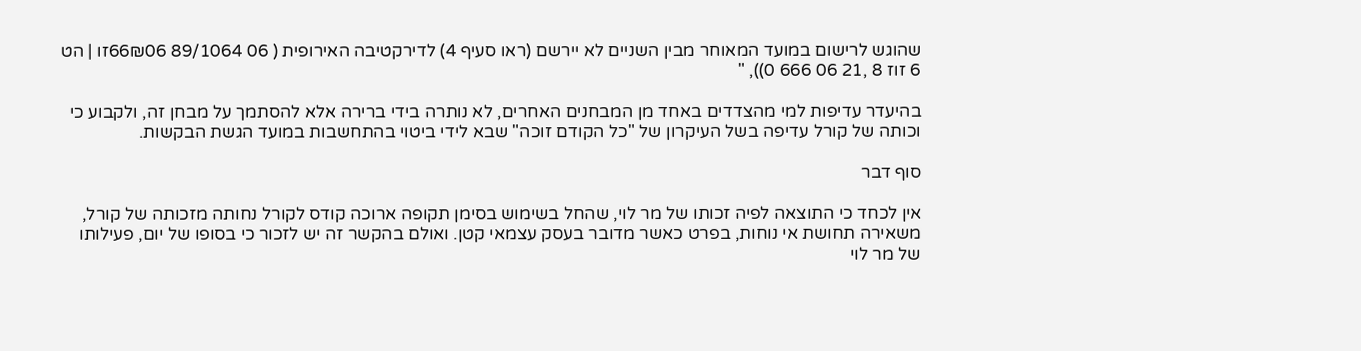שהוגש לרישום במועד המאוחר מבין השניים לא יירשם (ראו סעיף 4) לדירקטיבה האירופית ( 06 89/1064 66₪06זו | הט 6 זוז 8 ,21 06 666 0)), "

בהיעדר עדיפות למי מהצדדים באחד מן המבחנים האחרים, לא נותרה בידי ברירה אלא להסתמך על מבחן זה, ולקבוע כי וכותה של קורל עדיפה בשל העיקרון של "כל הקודם זוכה" שבא לידי ביטוי בהתחשבות במועד הגשת הבקשות.

סוף דבר

אין לכחד כי התוצאה לפיה זכותו של מר לוי, שהחל בשימוש בסימן תקופה ארוכה קודס לקורל נחותה מזכותה של קורל, משאירה תחושת אי נוחות, בפרט כאשר מדובר בעסק עצמאי קטן. ואולם בהקשר זה יש לזכור כי בסופו של יום, פעילותו של מר לוי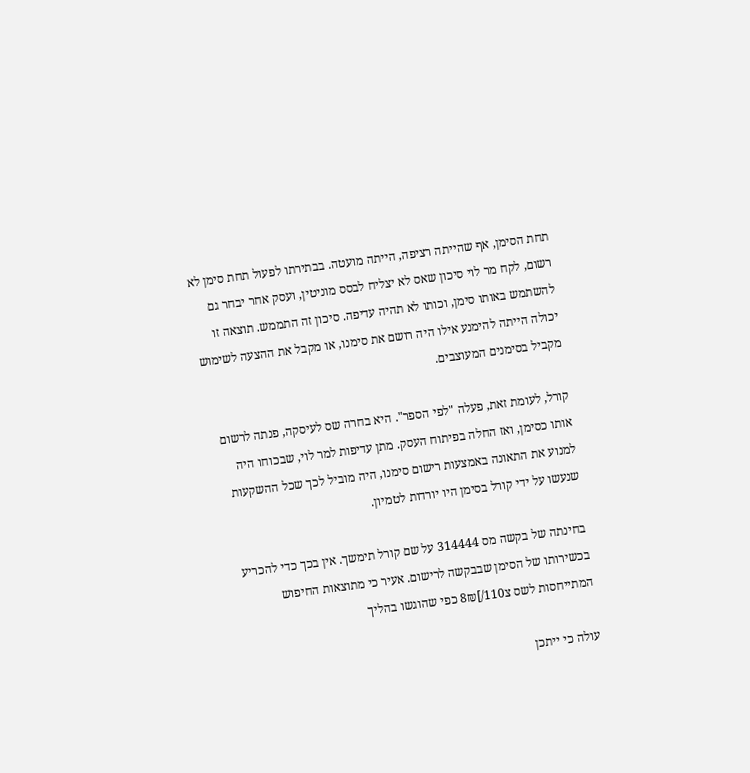תחת הסימן, אף שהייתה רציפה, הייתה מועטה. בבתירתו לפעול תחת סימן לא רשום, לקח מר לוי סיכון שאס לא יצליח לבסס מוניטין, ועסק אחר יבחר גם להשתמש באותו סימן, וכותו לא תהיה עדיפה. סיכון זה התממש. תוצאה זו יכולה הייתה להימנע אילו היה רושם את סימנו, או מקבל את ההצעה לשימוש מקביל בסימנים המעוצבים.

קורל, לעומת זאת, פעלה "לפי הספר". היא בחרה שס לעיסקה, פנתה לרשום אותו כסימן, ואז החלה בפיתוח העסק. מתן עדיפות למר לוי, שבכוחו היה למנוע את התאונה באמצעות רישום סימנו, היה מוביל לכך שכל ההשקעות שנעשו על ידי קורל בסימן היו יורדות לטמיון.

בחינתה של בקשה מס 314444 על שם קורל תימשך. אין בכך כדי להכריע בכשירותו של הסימן שבבקשה לרישום. אעיר כי מתוצאות החיפוש המתייחסות לשס צ110/]8₪ כפי שהוגשו בהליך

עולה כי ייתכן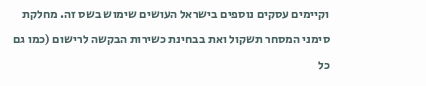וקיימים עסקים נוספים בישראל העושים שימוש בשס זה. מחלקת סימני המסחר תשקול ואת בבחינת כשירות הבקשה לרישום (כמו גם כל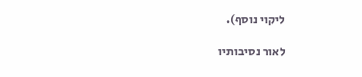ליקוי נוסף).

לאור נסיבותיו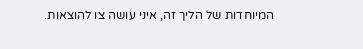המיוחדות של הליך זה, איני עושה צו להוצאות.